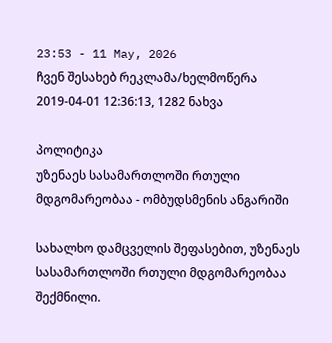23:53 - 11 May, 2026
ჩვენ შესახებ რეკლამა/ხელმოწერა
2019-04-01 12:36:13, 1282 ნახვა

პოლიტიკა
უზენაეს სასამართლოში რთული მდგომარეობაა - ომბუდსმენის ანგარიში

სახალხო დამცველის შეფასებით, უზენაეს სასამართლოში რთული მდგომარეობაა შექმნილი.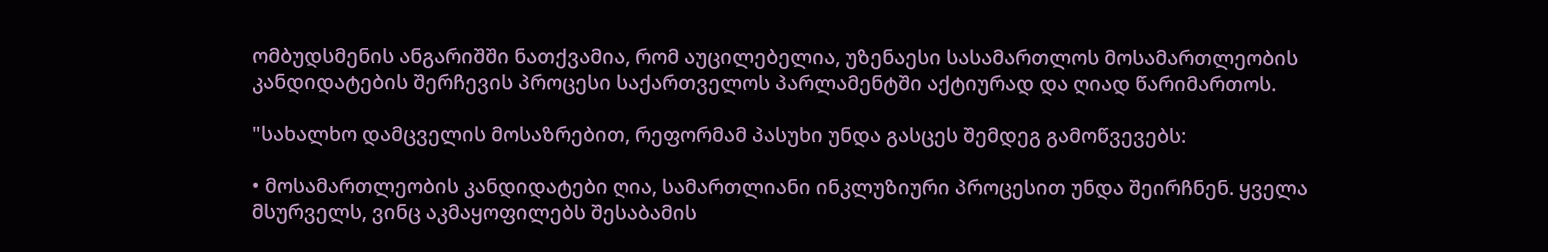ომბუდსმენის ანგარიშში ნათქვამია, რომ აუცილებელია, უზენაესი სასამართლოს მოსამართლეობის კანდიდატების შერჩევის პროცესი საქართველოს პარლამენტში აქტიურად და ღიად წარიმართოს.

"სახალხო დამცველის მოსაზრებით, რეფორმამ პასუხი უნდა გასცეს შემდეგ გამოწვევებს:

• მოსამართლეობის კანდიდატები ღია, სამართლიანი ინკლუზიური პროცესით უნდა შეირჩნენ. ყველა მსურველს, ვინც აკმაყოფილებს შესაბამის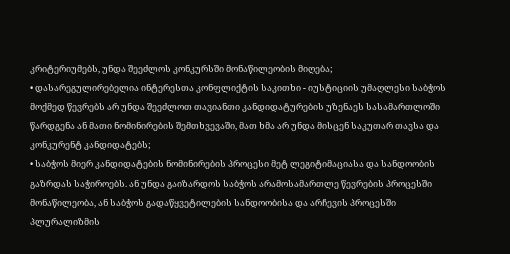კრიტერიუმებს, უნდა შეეძლოს კონკურსში მონაწილეობის მიღება;
• დასარეგულირებელია ინტერესთა კონფლიქტის საკითხი - იუსტიციის უმაღლესი საბჭოს მოქმედ წევრებს არ უნდა შეეძლოთ თავიანთი კანდიდატურების უზენაეს სასამართლოში წარდგენა ან მათი ნომინირების შემთხვევაში, მათ ხმა არ უნდა მისცენ საკუთარ თავსა და კონკურენტ კანდიდატებს;
• საბჭოს მიერ კანდიდატების ნომინირების პროცესი მეტ ლეგიტიმაციასა და სანდოობის გაზრდას საჭიროებს. ან უნდა გაიზარდოს საბჭოს არამოსამართლე წევრების პროცესში მონაწილეობა, ან საბჭოს გადაწყვეტილების სანდოობისა და არჩევის პროცესში პლურალიზმის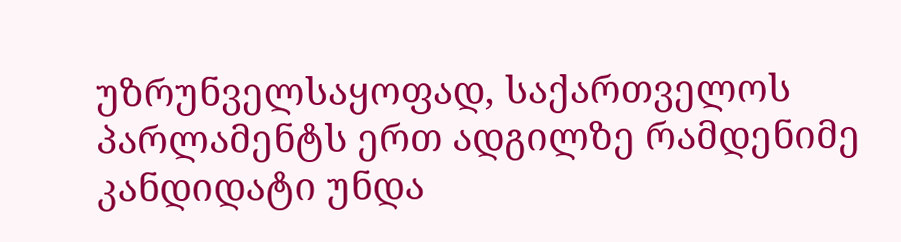უზრუნველსაყოფად, საქართველოს პარლამენტს ერთ ადგილზე რამდენიმე კანდიდატი უნდა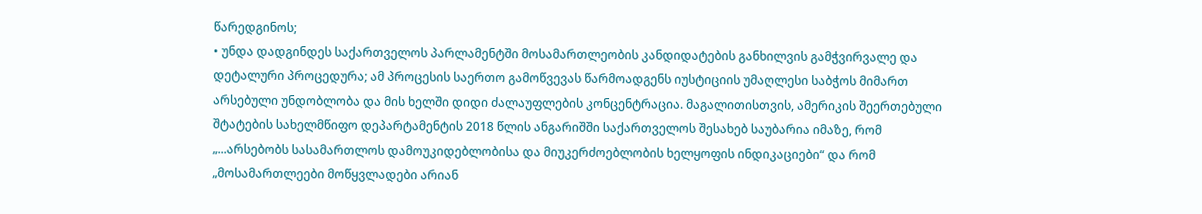წარედგინოს;
• უნდა დადგინდეს საქართველოს პარლამენტში მოსამართლეობის კანდიდატების განხილვის გამჭვირვალე და დეტალური პროცედურა; ამ პროცესის საერთო გამოწვევას წარმოადგენს იუსტიციის უმაღლესი საბჭოს მიმართ არსებული უნდობლობა და მის ხელში დიდი ძალაუფლების კონცენტრაცია. მაგალითისთვის, ამერიკის შეერთებული შტატების სახელმწიფო დეპარტამენტის 2018 წლის ანგარიშში საქართველოს შესახებ საუბარია იმაზე, რომ „...არსებობს სასამართლოს დამოუკიდებლობისა და მიუკერძოებლობის ხელყოფის ინდიკაციები“ და რომ „მოსამართლეები მოწყვლადები არიან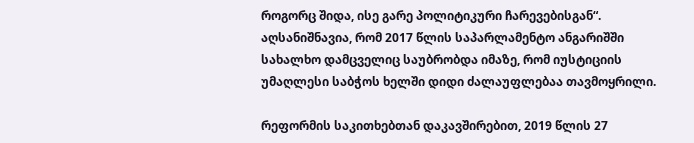როგორც შიდა, ისე გარე პოლიტიკური ჩარევებისგან“. აღსანიშნავია, რომ 2017 წლის საპარლამენტო ანგარიშში სახალხო დამცველიც საუბრობდა იმაზე, რომ იუსტიციის უმაღლესი საბჭოს ხელში დიდი ძალაუფლებაა თავმოყრილი.

რეფორმის საკითხებთან დაკავშირებით, 2019 წლის 27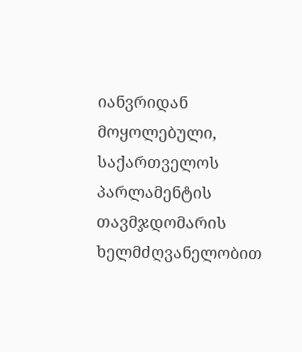იანვრიდან მოყოლებული, საქართველოს პარლამენტის თავმჯდომარის ხელმძღვანელობით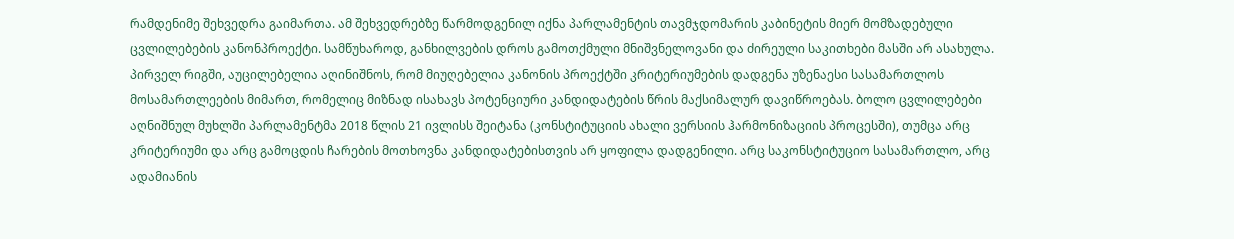რამდენიმე შეხვედრა გაიმართა. ამ შეხვედრებზე წარმოდგენილ იქნა პარლამენტის თავმჯდომარის კაბინეტის მიერ მომზადებული ცვლილებების კანონპროექტი. სამწუხაროდ, განხილვების დროს გამოთქმული მნიშვნელოვანი და ძირეული საკითხები მასში არ ასახულა. პირველ რიგში, აუცილებელია აღინიშნოს, რომ მიუღებელია კანონის პროექტში კრიტერიუმების დადგენა უზენაესი სასამართლოს მოსამართლეების მიმართ, რომელიც მიზნად ისახავს პოტენციური კანდიდატების წრის მაქსიმალურ დავიწროებას. ბოლო ცვლილებები აღნიშნულ მუხლში პარლამენტმა 2018 წლის 21 ივლისს შეიტანა (კონსტიტუციის ახალი ვერსიის ჰარმონიზაციის პროცესში), თუმცა არც კრიტერიუმი და არც გამოცდის ჩარების მოთხოვნა კანდიდატებისთვის არ ყოფილა დადგენილი. არც საკონსტიტუციო სასამართლო, არც ადამიანის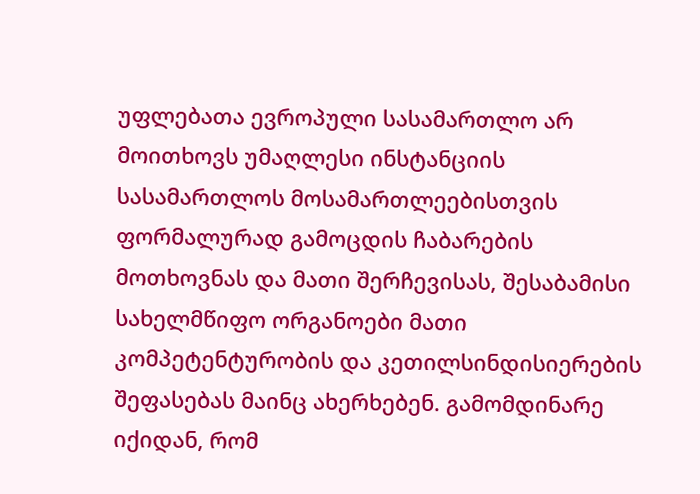უფლებათა ევროპული სასამართლო არ მოითხოვს უმაღლესი ინსტანციის სასამართლოს მოსამართლეებისთვის ფორმალურად გამოცდის ჩაბარების მოთხოვნას და მათი შერჩევისას, შესაბამისი სახელმწიფო ორგანოები მათი კომპეტენტურობის და კეთილსინდისიერების შეფასებას მაინც ახერხებენ. გამომდინარე იქიდან, რომ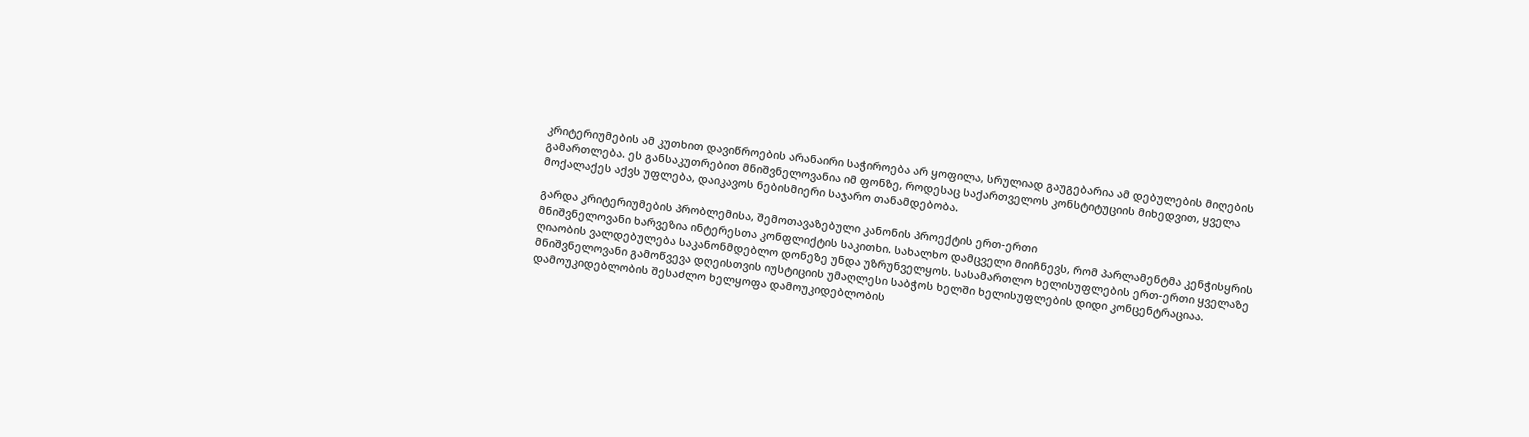კრიტერიუმების ამ კუთხით დავიწროების არანაირი საჭიროება არ ყოფილა, სრულიად გაუგებარია ამ დებულების მიღების გამართლება. ეს განსაკუთრებით მნიშვნელოვანია იმ ფონზე, როდესაც საქართველოს კონსტიტუციის მიხედვით, ყველა მოქალაქეს აქვს უფლება, დაიკავოს ნებისმიერი საჯარო თანამდებობა.

გარდა კრიტერიუმების პრობლემისა, შემოთავაზებული კანონის პროექტის ერთ-ერთი
მნიშვნელოვანი ხარვეზია ინტერესთა კონფლიქტის საკითხი. სახალხო დამცველი მიიჩნევს, რომ პარლამენტმა კენჭისყრის ღიაობის ვალდებულება საკანონმდებლო დონეზე უნდა უზრუნველყოს. სასამართლო ხელისუფლების ერთ-ერთი ყველაზე მნიშვნელოვანი გამოწვევა დღეისთვის იუსტიციის უმაღლესი საბჭოს ხელში ხელისუფლების დიდი კონცენტრაციაა. დამოუკიდებლობის შესაძლო ხელყოფა დამოუკიდებლობის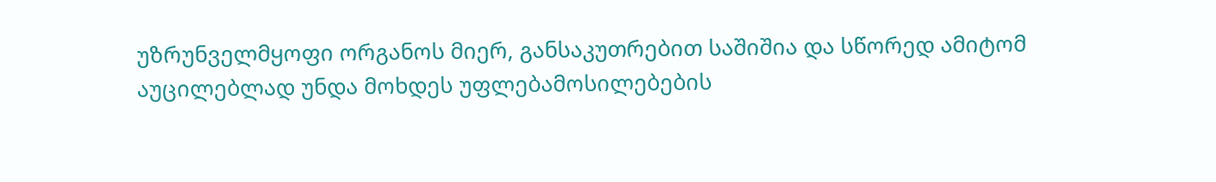უზრუნველმყოფი ორგანოს მიერ, განსაკუთრებით საშიშია და სწორედ ამიტომ აუცილებლად უნდა მოხდეს უფლებამოსილებების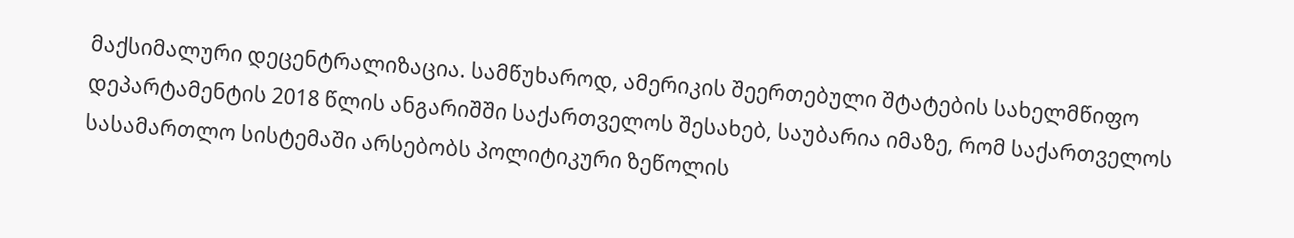მაქსიმალური დეცენტრალიზაცია. სამწუხაროდ, ამერიკის შეერთებული შტატების სახელმწიფო დეპარტამენტის 2018 წლის ანგარიშში საქართველოს შესახებ, საუბარია იმაზე, რომ საქართველოს სასამართლო სისტემაში არსებობს პოლიტიკური ზეწოლის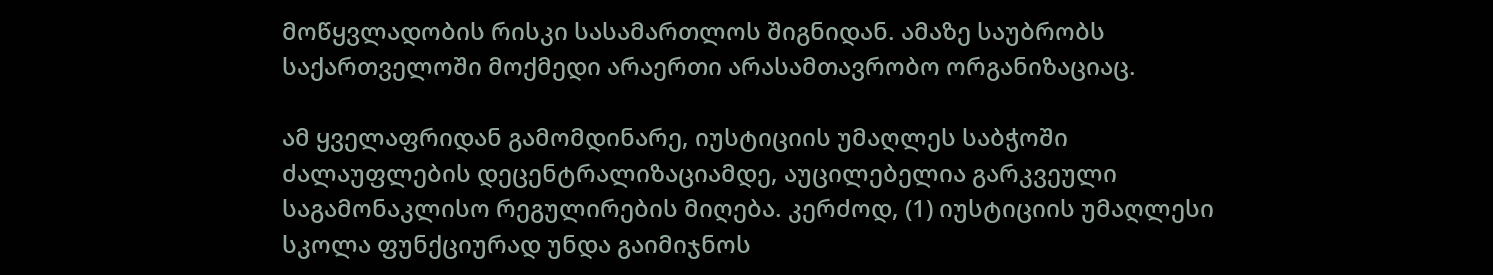მოწყვლადობის რისკი სასამართლოს შიგნიდან. ამაზე საუბრობს საქართველოში მოქმედი არაერთი არასამთავრობო ორგანიზაციაც.

ამ ყველაფრიდან გამომდინარე, იუსტიციის უმაღლეს საბჭოში ძალაუფლების დეცენტრალიზაციამდე, აუცილებელია გარკვეული საგამონაკლისო რეგულირების მიღება. კერძოდ, (1) იუსტიციის უმაღლესი სკოლა ფუნქციურად უნდა გაიმიჯნოს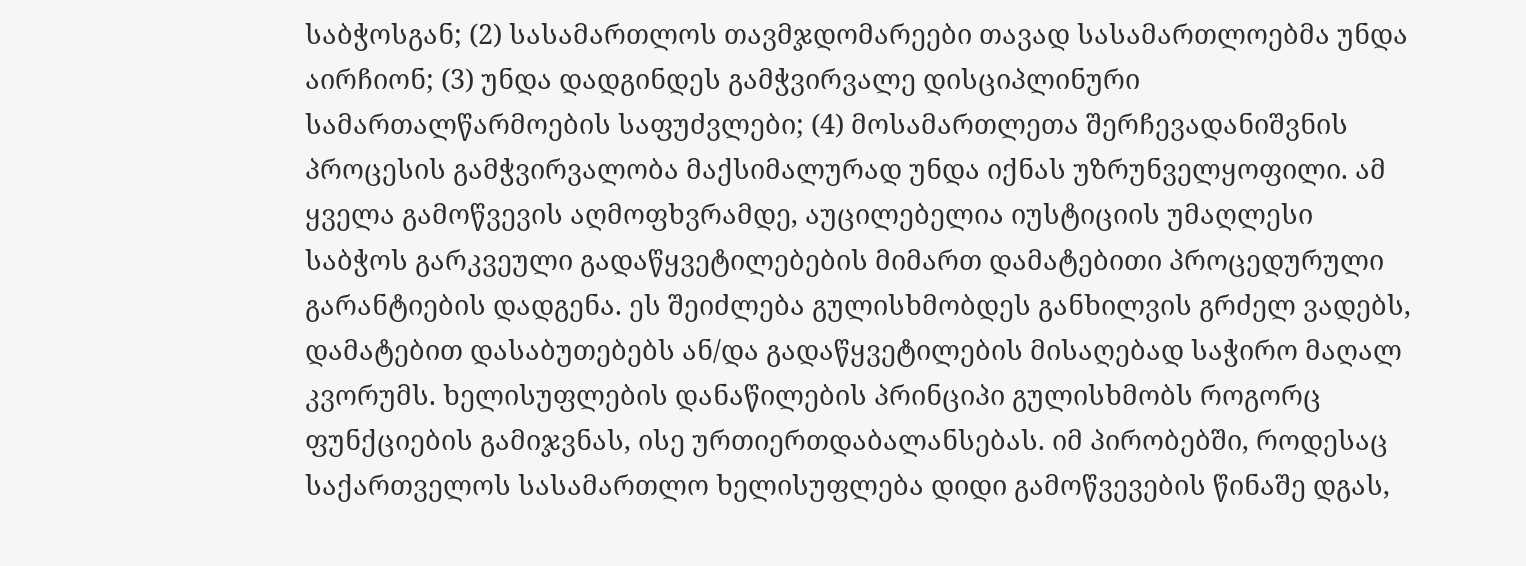საბჭოსგან; (2) სასამართლოს თავმჯდომარეები თავად სასამართლოებმა უნდა აირჩიონ; (3) უნდა დადგინდეს გამჭვირვალე დისციპლინური სამართალწარმოების საფუძვლები; (4) მოსამართლეთა შერჩევადანიშვნის პროცესის გამჭვირვალობა მაქსიმალურად უნდა იქნას უზრუნველყოფილი. ამ ყველა გამოწვევის აღმოფხვრამდე, აუცილებელია იუსტიციის უმაღლესი საბჭოს გარკვეული გადაწყვეტილებების მიმართ დამატებითი პროცედურული გარანტიების დადგენა. ეს შეიძლება გულისხმობდეს განხილვის გრძელ ვადებს, დამატებით დასაბუთებებს ან/და გადაწყვეტილების მისაღებად საჭირო მაღალ კვორუმს. ხელისუფლების დანაწილების პრინციპი გულისხმობს როგორც ფუნქციების გამიჯვნას, ისე ურთიერთდაბალანსებას. იმ პირობებში, როდესაც საქართველოს სასამართლო ხელისუფლება დიდი გამოწვევების წინაშე დგას,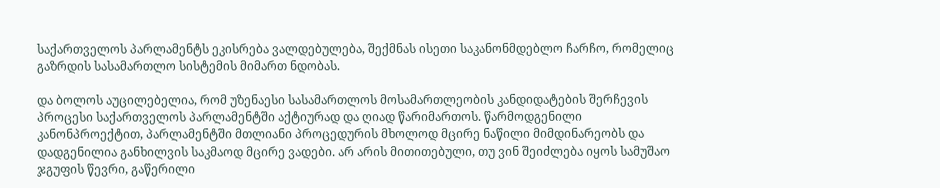საქართველოს პარლამენტს ეკისრება ვალდებულება, შექმნას ისეთი საკანონმდებლო ჩარჩო, რომელიც გაზრდის სასამართლო სისტემის მიმართ ნდობას.

და ბოლოს აუცილებელია, რომ უზენაესი სასამართლოს მოსამართლეობის კანდიდატების შერჩევის პროცესი საქართველოს პარლამენტში აქტიურად და ღიად წარიმართოს. წარმოდგენილი კანონპროექტით, პარლამენტში მთლიანი პროცედურის მხოლოდ მცირე ნაწილი მიმდინარეობს და დადგენილია განხილვის საკმაოდ მცირე ვადები. არ არის მითითებული, თუ ვინ შეიძლება იყოს სამუშაო ჯგუფის წევრი, გაწერილი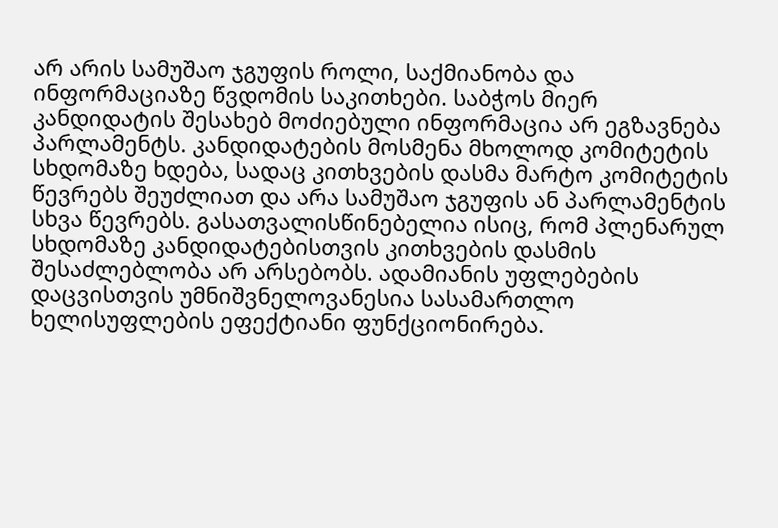არ არის სამუშაო ჯგუფის როლი, საქმიანობა და ინფორმაციაზე წვდომის საკითხები. საბჭოს მიერ კანდიდატის შესახებ მოძიებული ინფორმაცია არ ეგზავნება პარლამენტს. კანდიდატების მოსმენა მხოლოდ კომიტეტის სხდომაზე ხდება, სადაც კითხვების დასმა მარტო კომიტეტის წევრებს შეუძლიათ და არა სამუშაო ჯგუფის ან პარლამენტის სხვა წევრებს. გასათვალისწინებელია ისიც, რომ პლენარულ სხდომაზე კანდიდატებისთვის კითხვების დასმის შესაძლებლობა არ არსებობს. ადამიანის უფლებების დაცვისთვის უმნიშვნელოვანესია სასამართლო ხელისუფლების ეფექტიანი ფუნქციონირება.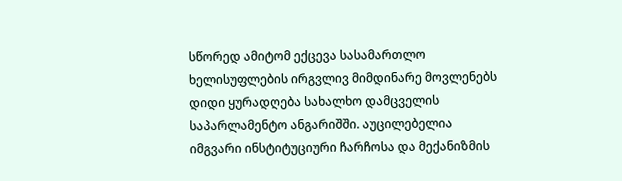სწორედ ამიტომ ექცევა სასამართლო ხელისუფლების ირგვლივ მიმდინარე მოვლენებს დიდი ყურადღება სახალხო დამცველის საპარლამენტო ანგარიშში. აუცილებელია იმგვარი ინსტიტუციური ჩარჩოსა და მექანიზმის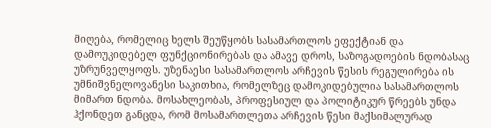მიღება, რომელიც ხელს შეუწყობს სასამართლოს ეფექტიან და დამოუკიდებელ ფუნქციონირებას და ამავე დროს, საზოგადოების ნდობასაც უზრუნველყოფს. უზენაესი სასამართლოს არჩევის წესის რეგულირება ის უმნიშვნელოვანესი საკითხია, რომელზეც დამოკიდებულია სასამართლოს მიმართ ნდობა. მოსახლეობას, პროფესიულ და პოლიტიკურ წრეებს უნდა ჰქონდეთ განცდა, რომ მოსამართლეთა არჩევის წესი მაქსიმალურად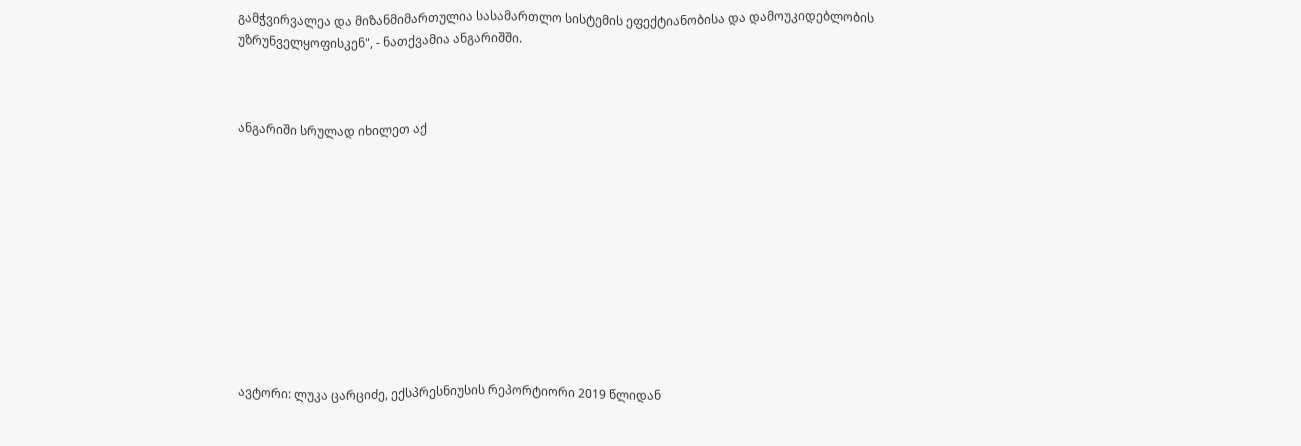გამჭვირვალეა და მიზანმიმართულია სასამართლო სისტემის ეფექტიანობისა და დამოუკიდებლობის უზრუნველყოფისკენ", - ნათქვამია ანგარიშში.



ანგარიში სრულად იხილეთ აქ











ავტორი: ლუკა ცარციძე, ექსპრესნიუსის რეპორტიორი 2019 წლიდან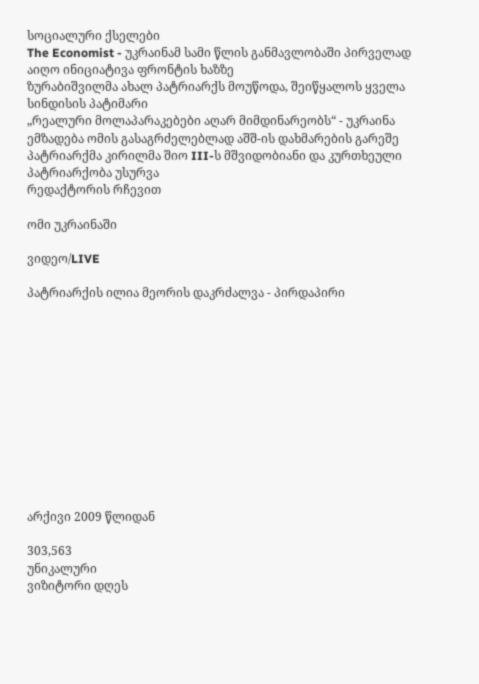სოციალური ქსელები
The Economist - უკრაინამ სამი წლის განმავლობაში პირველად აიღო ინიციატივა ფრონტის ხაზზე
ზურაბიშვილმა ახალ პატრიარქს მოუწოდა, შეიწყალოს ყველა სინდისის პატიმარი
„რეალური მოლაპარაკებები აღარ მიმდინარეობს“ - უკრაინა ემზადება ომის გასაგრძელებლად აშშ-ის დახმარების გარეშე
პატრიარქმა კირილმა შიო III-ს მშვიდობიანი და კურთხეული პატრიარქობა უსურვა
რედაქტორის რჩევით

ომი უკრაინაში

ვიდეო/LIVE

პატრიარქის ილია მეორის დაკრძალვა - პირდაპირი












არქივი 2009 წლიდან

303,563
უნიკალური
ვიზიტორი დღეს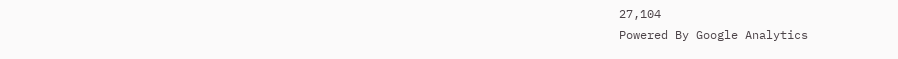27,104
Powered By Google Analytics